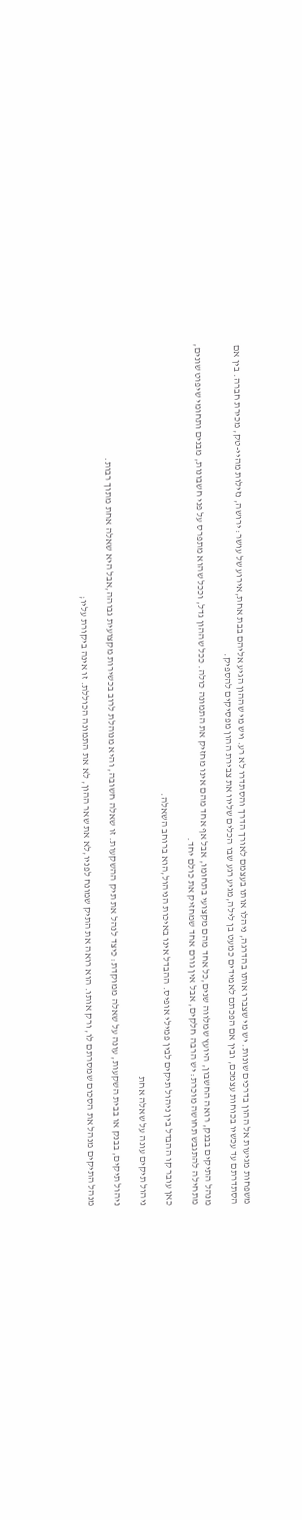משפחות מגיעות אל ההון בדרכים שונות. יש מי שצברו אותו בהדרגה, ניהלו אותו בעצמם לאורך הדרך והסתדרו לא רע. ויש מי שההון הגיע אליהם בבת אחת,אירוע של עושר: ירושה, נזילות מהיי-טק, מכירת חברה. בין אם הסתדרתם עד עכשיו בכוחות עצמכם, ובין אם הפכתם לאמידים כמעט בן לילה,מגיע רגע שבו הכלים שליוו את צבירת ההון מפסיקים להספיק.

מנהל התיקים בבנק, רואה החשבון, היועץ שמלווה שנים,כל אחד מהם מקצועי בתחומו, אבל אף אחד מהם אינו מחזיק את התמונה כולה. ככל שההון גדל, וככל שהוא מתפרס על פני חשבונות, מבנים ותחומי שיפוט שונים, מתחילה להתגבש תחושה מוכרת: יש הרבה חלקים, אבל אין גורם אחד שמחזיק את כולם יחד.

כאן עובר קו ההבדל בין ניהול תיקים לבין פמילי אופיס. ההבדל אינו באיכות הניהול,הוא ברוחב השאלה.

ניהול תיקים עונה על שאלה אחת

ניהול תיקים, בבנק או בבית השקעות, עונה על שאלה ממוקדת: כיצד לנהל את תיק ההשקעות. זו שאלה חשובה, והיא מנוהלת לרוב בכשירות מקצועית גבוהה,אבל היא שאלה אחת מתוך רבות.

מנהל התיקים מנהל את הסכום שמסרתם לו, ורק אותו. הוא רואה את התיק שמונח לפניו,לא את שאר ההון, לא את התמונה הכוללת. זו אינה ביקורת עליו;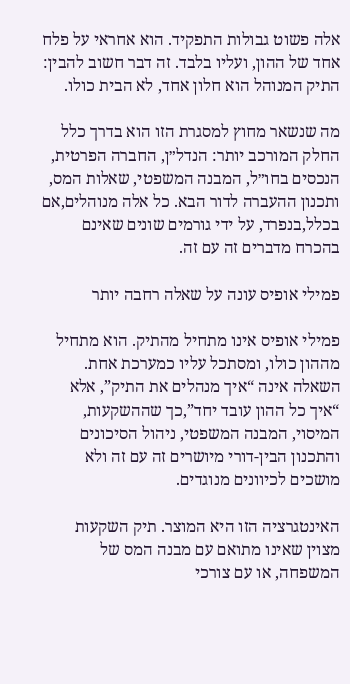אלה פשוט גבולות התפקיד. הוא אחראי על פלח אחד של ההון, ועליו בלבד. זה דבר חשוב להבין: התיק המנוהל הוא חלון אחד, לא הבית כולו.

מה שנשאר מחוץ למסגרת הזו הוא בדרך כלל החלק המורכב יותר: הנדל״ן, החברה הפרטית, הנכסים בחו״ל, המבנה המשפטי, שאלות המס, ותכנון ההעברה לדור הבא. כל אלה מנוהלים,אם בכלל,בנפרד, על ידי גורמים שונים שאינם בהכרח מדברים זה עם זה.

פמילי אופיס עונה על שאלה רחבה יותר

פמילי אופיס אינו מתחיל מהתיק. הוא מתחיל מההון כולו, ומסתכל עליו כמערכת אחת. השאלה אינה “איך מנהלים את התיק”, אלא “איך כל ההון עובד יחד”,כך שההשקעות, המיסוי, המבנה המשפטי, ניהול הסיכונים והתכנון הבין-דורי מיושרים זה עם זה ולא מושכים לכיוונים מנוגדים.

האינטגרציה הזו היא המוצר. תיק השקעות מצוין שאינו מתואם עם מבנה המס של המשפחה, או עם צורכי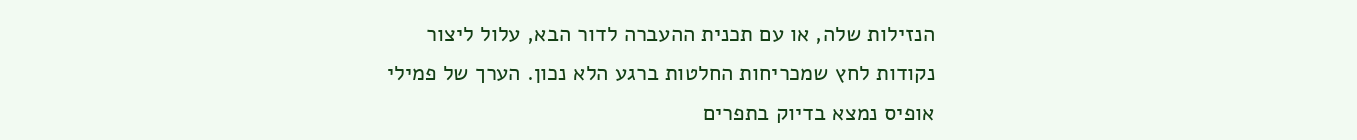הנזילות שלה, או עם תכנית ההעברה לדור הבא, עלול ליצור נקודות לחץ שמכריחות החלטות ברגע הלא נכון. הערך של פמילי אופיס נמצא בדיוק בתפרים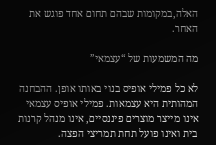האלה,במקומות שבהם תחום אחד פוגש את האחר.

מה המשמעות של “עצמאי”

לא כל פמילי אופיס בנוי באותו אופן. ההבחנה המהותית היא עצמאות. פמילי אופיס עצמאי אינו מייצר מוצרים פיננסיים, אינו מנהל קרנות בית ואינו פועל תחת תמריצי הפצה.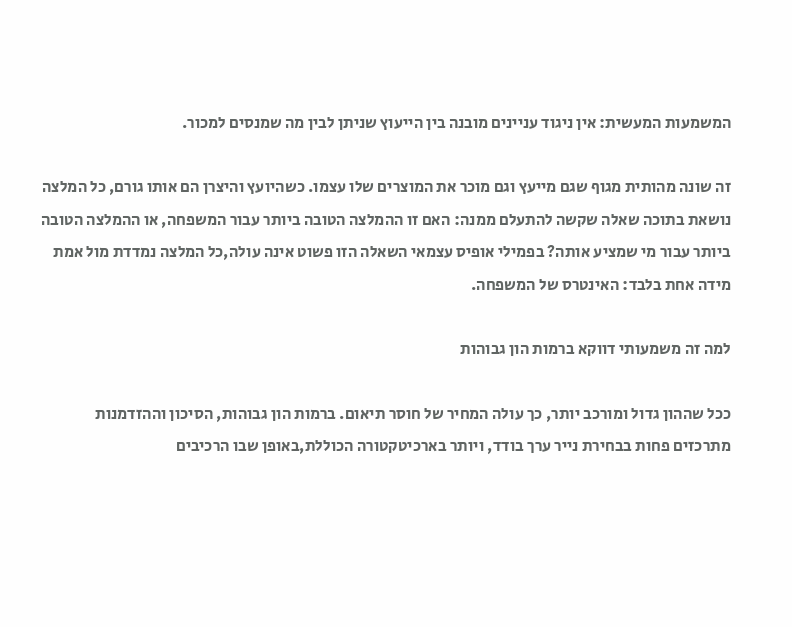המשמעות המעשית: אין ניגוד עניינים מובנה בין הייעוץ שניתן לבין מה שמנסים למכור.

זה שונה מהותית מגוף שגם מייעץ וגם מוכר את המוצרים שלו עצמו. כשהיועץ והיצרן הם אותו גורם, כל המלצה נושאת בתוכה שאלה שקשה להתעלם ממנה: האם זו ההמלצה הטובה ביותר עבור המשפחה, או ההמלצה הטובה ביותר עבור מי שמציע אותה? בפמילי אופיס עצמאי השאלה הזו פשוט אינה עולה,כל המלצה נמדדת מול אמת מידה אחת בלבד: האינטרס של המשפחה.

למה זה משמעותי דווקא ברמות הון גבוהות

ככל שההון גדול ומורכב יותר, כך עולה המחיר של חוסר תיאום. ברמות הון גבוהות, הסיכון וההזדמנות מתרכזים פחות בבחירת נייר ערך בודד, ויותר בארכיטקטורה הכוללת,באופן שבו הרכיבים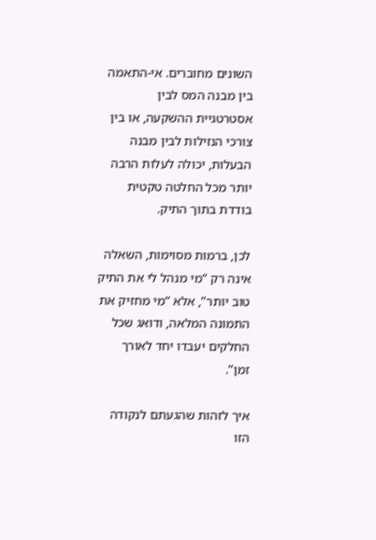השונים מחוברים. אי-התאמה בין מבנה המס לבין אסטרטגיית ההשקעה, או בין צורכי הנזילות לבין מבנה הבעלות, יכולה לעלות הרבה יותר מכל החלטה טקטית בודדת בתוך התיק.

לכן, ברמות מסוימות, השאלה אינה רק “מי מנהל לי את התיק טוב יותר”, אלא “מי מחזיק את התמונה המלאה, ודואג שכל החלקים יעבדו יחד לאורך זמן”.

איך לזהות שהגעתם לנקודה הזו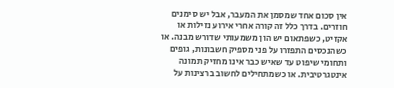אין סכום אחד שמסמן את המעבר, אבל יש סימנים חוזרים. בדרך כלל זה קורה אחרי אירוע נזילות או אקזיט, כשפתאום יש הון משמעותי שדורש מבנה. או כשהנכסים התפזרו על פני מספיק חשבונות, גופים ותחומי שיפוט עד שאיש כבר אינו מחזיק תמונה אינטגרטיבית. או כשמתחילים לחשוב ברצינות על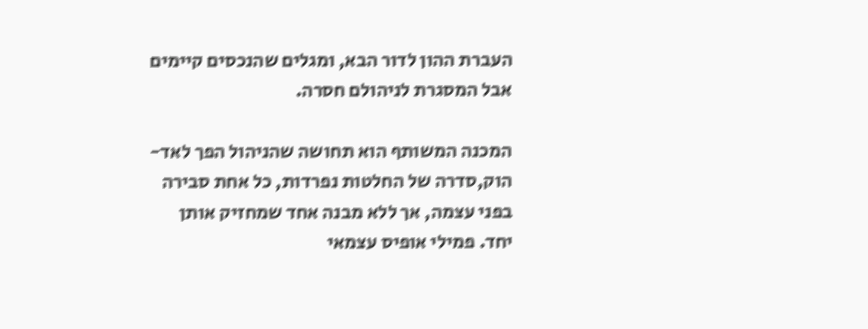העברת ההון לדור הבא, ומגלים שהנכסים קיימים אבל המסגרת לניהולם חסרה.

המכנה המשותף הוא תחושה שהניהול הפך לאד-הוק,סדרה של החלטות נפרדות, כל אחת סבירה בפני עצמה, אך ללא מבנה אחד שמחזיק אותן יחד. פמילי אופיס עצמאי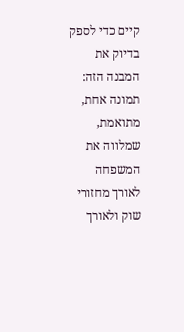קיים כדי לספק בדיוק את המבנה הזה: תמונה אחת, מתואמת, שמלווה את המשפחה לאורך מחזורי שוק ולאורך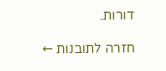דורות.

חזרה לתובנות ←